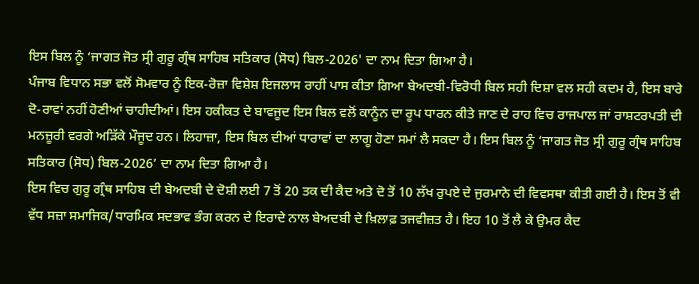ਇਸ ਬਿਲ ਨੂੰ ‘ਜਾਗਤ ਜੋਤ ਸ੍ਰੀ ਗੁਰੂ ਗ੍ਰੰਥ ਸਾਹਿਬ ਸਤਿਕਾਰ (ਸੋਧ) ਬਿਲ-2026' ਦਾ ਨਾਮ ਦਿਤਾ ਗਿਆ ਹੈ।
ਪੰਜਾਬ ਵਿਧਾਨ ਸਭਾ ਵਲੋਂ ਸੋਮਵਾਰ ਨੂੰ ਇਕ-ਰੋਜ਼ਾ ਵਿਸ਼ੇਸ਼ ਇਜਲਾਸ ਰਾਹੀਂ ਪਾਸ ਕੀਤਾ ਗਿਆ ਬੇਅਦਬੀ-ਵਿਰੋਧੀ ਬਿਲ ਸਹੀ ਦਿਸ਼ਾ ਵਲ ਸਹੀ ਕਦਮ ਹੈ, ਇਸ ਬਾਰੇ ਦੋ-ਰਾਵਾਂ ਨਹੀਂ ਹੋਣੀਆਂ ਚਾਹੀਦੀਆਂ। ਇਸ ਹਕੀਕਤ ਦੇ ਬਾਵਜੂਦ ਇਸ ਬਿਲ ਵਲੋਂ ਕਾਨੂੰਨ ਦਾ ਰੂਪ ਧਾਰਨ ਕੀਤੇ ਜਾਣ ਦੇ ਰਾਹ ਵਿਚ ਰਾਜਪਾਲ ਜਾਂ ਰਾਸ਼ਟਰਪਤੀ ਦੀ ਮਨਜ਼ੂਰੀ ਵਰਗੇ ਅੜਿੱਕੇ ਮੌਜੂਦ ਹਨ। ਲਿਹਾਜ਼ਾ, ਇਸ ਬਿਲ ਦੀਆਂ ਧਾਰਾਵਾਂ ਦਾ ਲਾਗੂ ਹੋਣਾ ਸਮਾਂ ਲੈ ਸਕਦਾ ਹੈ। ਇਸ ਬਿਲ ਨੂੰ ‘ਜਾਗਤ ਜੋਤ ਸ੍ਰੀ ਗੁਰੂ ਗ੍ਰੰਥ ਸਾਹਿਬ ਸਤਿਕਾਰ (ਸੋਧ) ਬਿਲ-2026’ ਦਾ ਨਾਮ ਦਿਤਾ ਗਿਆ ਹੈ।
ਇਸ ਵਿਚ ਗੁਰੂ ਗ੍ਰੰਥ ਸਾਹਿਬ ਦੀ ਬੇਅਦਬੀ ਦੇ ਦੋਸ਼ੀ ਲਈ 7 ਤੋਂ 20 ਤਕ ਦੀ ਕੈਦ ਅਤੇ ਦੋ ਤੋਂ 10 ਲੱਖ ਰੁਪਏ ਦੇ ਜੁਰਮਾਨੇ ਦੀ ਵਿਵਸਥਾ ਕੀਤੀ ਗਈ ਹੈ। ਇਸ ਤੋਂ ਵੀ ਵੱਧ ਸਜ਼ਾ ਸਮਾਜਿਕ/ਧਾਰਮਿਕ ਸਦਭਾਵ ਭੰਗ ਕਰਨ ਦੇ ਇਰਾਦੇ ਨਾਲ ਬੇਅਦਬੀ ਦੇ ਖ਼ਿਲਾਫ਼ ਤਜਵੀਜ਼ਤ ਹੈ। ਇਹ 10 ਤੋਂ ਲੈ ਕੇ ਉਮਰ ਕੈਦ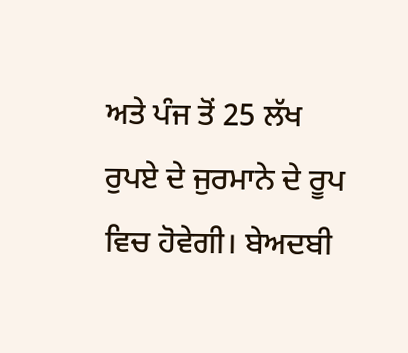ਅਤੇ ਪੰਜ ਤੋਂ 25 ਲੱਖ ਰੁਪਏ ਦੇ ਜੁਰਮਾਨੇ ਦੇ ਰੂਪ ਵਿਚ ਹੋਵੇਗੀ। ਬੇਅਦਬੀ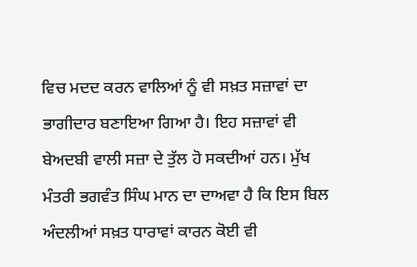ਵਿਚ ਮਦਦ ਕਰਨ ਵਾਲਿਆਂ ਨੂੰ ਵੀ ਸਖ਼ਤ ਸਜ਼ਾਵਾਂ ਦਾ ਭਾਗੀਦਾਰ ਬਣਾਇਆ ਗਿਆ ਹੈ। ਇਹ ਸਜ਼ਾਵਾਂ ਵੀ ਬੇਅਦਬੀ ਵਾਲੀ ਸਜ਼ਾ ਦੇ ਤੁੱਲ ਹੋ ਸਕਦੀਆਂ ਹਨ। ਮੁੱਖ ਮੰਤਰੀ ਭਗਵੰਤ ਸਿੰਘ ਮਾਨ ਦਾ ਦਾਅਵਾ ਹੈ ਕਿ ਇਸ ਬਿਲ ਅੰਦਲੀਆਂ ਸਖ਼ਤ ਧਾਰਾਵਾਂ ਕਾਰਨ ਕੋਈ ਵੀ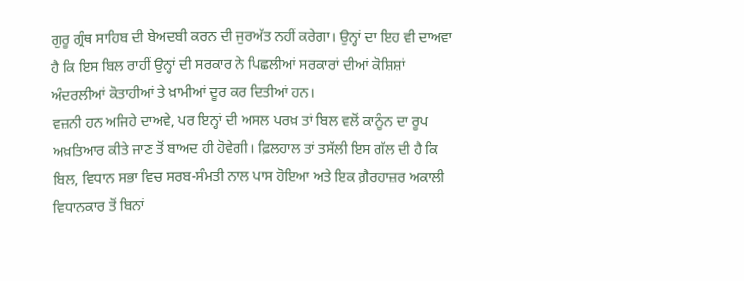ਗੁਰੂ ਗ੍ਰੰਥ ਸਾਹਿਬ ਦੀ ਬੇਅਦਬੀ ਕਰਨ ਦੀ ਜੁਰਅੱਤ ਨਹੀਂ ਕਰੇਗਾ। ਉਨ੍ਹਾਂ ਦਾ ਇਹ ਵੀ ਦਾਅਵਾ ਹੈ ਕਿ ਇਸ ਬਿਲ ਰਾਹੀਂ ਉਨ੍ਹਾਂ ਦੀ ਸਰਕਾਰ ਨੇ ਪਿਛਲੀਆਂ ਸਰਕਾਰਾਂ ਦੀਆਂ ਕੋਸ਼ਿਸ਼ਾਂ ਅੰਦਰਲੀਆਂ ਕੋਤਾਹੀਆਂ ਤੇ ਖ਼ਾਮੀਆਂ ਦੂਰ ਕਰ ਦਿਤੀਆਂ ਹਨ।
ਵਜ਼ਨੀ ਹਨ ਅਜਿਹੇ ਦਾਅਵੇ, ਪਰ ਇਨ੍ਹਾਂ ਦੀ ਅਸਲ ਪਰਖ਼ ਤਾਂ ਬਿਲ ਵਲੋਂ ਕਾਨੂੰਨ ਦਾ ਰੂਪ ਅਖ਼ਤਿਆਰ ਕੀਤੇ ਜਾਣ ਤੋਂ ਬਾਅਦ ਹੀ ਹੋਵੇਗੀ। ਫ਼ਿਲਹਾਲ ਤਾਂ ਤਸੱਲੀ ਇਸ ਗੱਲ ਦੀ ਹੈ ਕਿ ਬਿਲ, ਵਿਧਾਨ ਸਭਾ ਵਿਚ ਸਰਬ-ਸੰਮਤੀ ਨਾਲ ਪਾਸ ਹੋਇਆ ਅਤੇ ਇਕ ਗ਼ੈਰਹਾਜ਼ਰ ਅਕਾਲੀ ਵਿਧਾਨਕਾਰ ਤੋਂ ਬਿਨਾਂ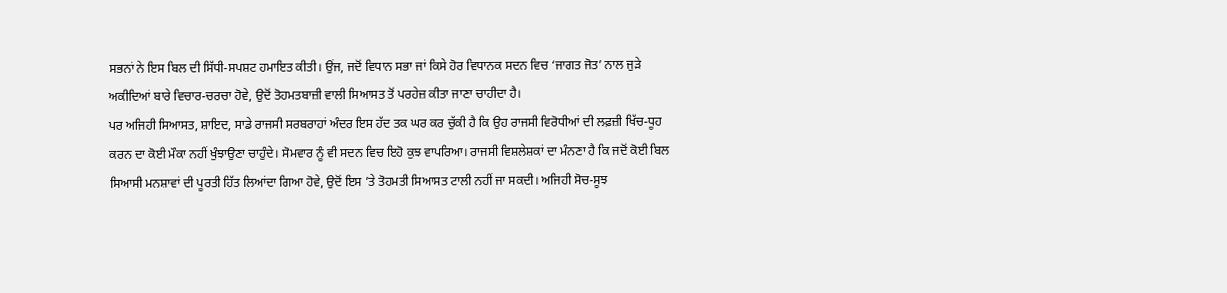ਸਭਨਾਂ ਨੇ ਇਸ ਬਿਲ ਦੀ ਸਿੱਧੀ-ਸਪਸ਼ਟ ਹਮਾਇਤ ਕੀਤੀ। ਉਂਜ, ਜਦੋਂ ਵਿਧਾਨ ਸਭਾ ਜਾਂ ਕਿਸੇ ਹੋਰ ਵਿਧਾਨਕ ਸਦਨ ਵਿਚ ‘ਜਾਗਤ ਜੋਤ’ ਨਾਲ ਜੁੜੇ ਅਕੀਦਿਆਂ ਬਾਰੇ ਵਿਚਾਰ-ਚਰਚਾ ਹੋਵੇ, ਉਦੋਂ ਤੋਹਮਤਬਾਜ਼ੀ ਵਾਲੀ ਸਿਆਸਤ ਤੋਂ ਪਰਹੇਜ਼ ਕੀਤਾ ਜਾਣਾ ਚਾਹੀਦਾ ਹੈ।
ਪਰ ਅਜਿਹੀ ਸਿਆਸਤ, ਸ਼ਾਇਦ, ਸਾਡੇ ਰਾਜਸੀ ਸਰਬਰਾਹਾਂ ਅੰਦਰ ਇਸ ਹੱਦ ਤਕ ਘਰ ਕਰ ਚੁੱਕੀ ਹੈ ਕਿ ਉਹ ਰਾਜਸੀ ਵਿਰੋਧੀਆਂ ਦੀ ਲਫ਼ਜ਼ੀ ਖਿੱਚ-ਧੂਹ ਕਰਨ ਦਾ ਕੋਈ ਮੌਕਾ ਨਹੀਂ ਖੁੰਝਾਉਣਾ ਚਾਹੁੰਦੇ। ਸੋਮਵਾਰ ਨੂੰ ਵੀ ਸਦਨ ਵਿਚ ਇਹੋ ਕੁਝ ਵਾਪਰਿਆ। ਰਾਜਸੀ ਵਿਸ਼ਲੇਸ਼ਕਾਂ ਦਾ ਮੰਨਣਾ ਹੈ ਕਿ ਜਦੋਂ ਕੋਈ ਬਿਲ ਸਿਆਸੀ ਮਨਸ਼ਾਵਾਂ ਦੀ ਪੂਰਤੀ ਹਿੱਤ ਲਿਆਂਦਾ ਗਿਆ ਹੋਵੇ, ਉਦੋਂ ਇਸ ’ਤੇ ਤੋਹਮਤੀ ਸਿਆਸਤ ਟਾਲੀ ਨਹੀਂ ਜਾ ਸਕਦੀ। ਅਜਿਹੀ ਸੋਚ-ਸੂਝ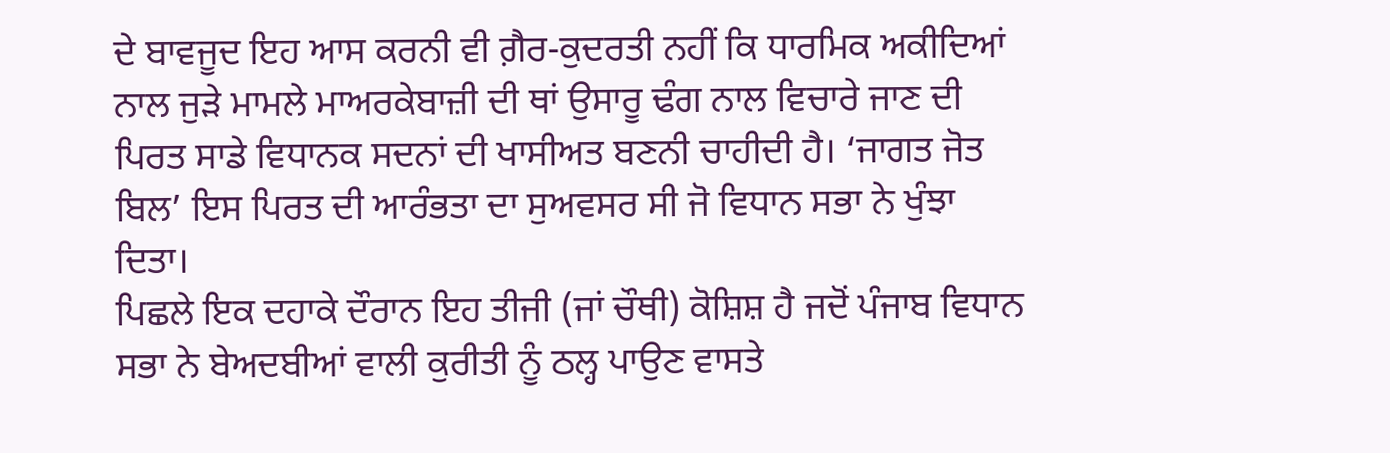ਦੇ ਬਾਵਜੂਦ ਇਹ ਆਸ ਕਰਨੀ ਵੀ ਗ਼ੈਰ-ਕੁਦਰਤੀ ਨਹੀਂ ਕਿ ਧਾਰਮਿਕ ਅਕੀਦਿਆਂ ਨਾਲ ਜੁੜੇ ਮਾਮਲੇ ਮਾਅਰਕੇਬਾਜ਼ੀ ਦੀ ਥਾਂ ਉਸਾਰੂ ਢੰਗ ਨਾਲ ਵਿਚਾਰੇ ਜਾਣ ਦੀ ਪਿਰਤ ਸਾਡੇ ਵਿਧਾਨਕ ਸਦਨਾਂ ਦੀ ਖਾਸੀਅਤ ਬਣਨੀ ਚਾਹੀਦੀ ਹੈ। ‘ਜਾਗਤ ਜੋਤ ਬਿਲ’ ਇਸ ਪਿਰਤ ਦੀ ਆਰੰਭਤਾ ਦਾ ਸੁਅਵਸਰ ਸੀ ਜੋ ਵਿਧਾਨ ਸਭਾ ਨੇ ਖੁੰਝਾ ਦਿਤਾ।
ਪਿਛਲੇ ਇਕ ਦਹਾਕੇ ਦੌਰਾਨ ਇਹ ਤੀਜੀ (ਜਾਂ ਚੌਥੀ) ਕੋਸ਼ਿਸ਼ ਹੈ ਜਦੋਂ ਪੰਜਾਬ ਵਿਧਾਨ ਸਭਾ ਨੇ ਬੇਅਦਬੀਆਂ ਵਾਲੀ ਕੁਰੀਤੀ ਨੂੰ ਠਲ੍ਹ ਪਾਉਣ ਵਾਸਤੇ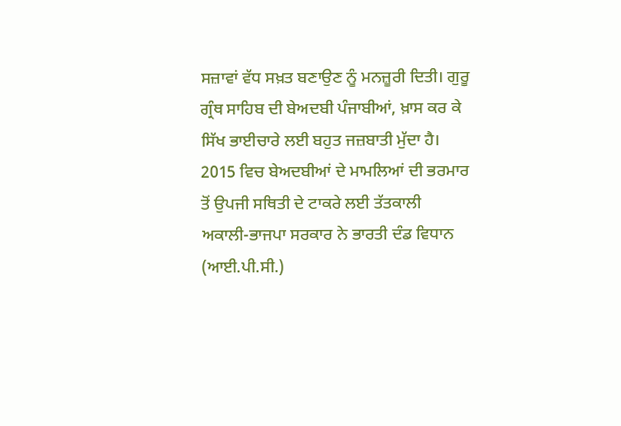ਸਜ਼ਾਵਾਂ ਵੱਧ ਸਖ਼ਤ ਬਣਾਉਣ ਨੂੰ ਮਨਜ਼ੂਰੀ ਦਿਤੀ। ਗੁਰੂ ਗ੍ਰੰਥ ਸਾਹਿਬ ਦੀ ਬੇਅਦਬੀ ਪੰਜਾਬੀਆਂ, ਖ਼ਾਸ ਕਰ ਕੇ ਸਿੱਖ ਭਾਈਚਾਰੇ ਲਈ ਬਹੁਤ ਜਜ਼ਬਾਤੀ ਮੁੱਦਾ ਹੈ। 2015 ਵਿਚ ਬੇਅਦਬੀਆਂ ਦੇ ਮਾਮਲਿਆਂ ਦੀ ਭਰਮਾਰ ਤੋਂ ਉਪਜੀ ਸਥਿਤੀ ਦੇ ਟਾਕਰੇ ਲਈ ਤੱਤਕਾਲੀ ਅਕਾਲੀ-ਭਾਜਪਾ ਸਰਕਾਰ ਨੇ ਭਾਰਤੀ ਦੰਡ ਵਿਧਾਨ (ਆਈ.ਪੀ.ਸੀ.)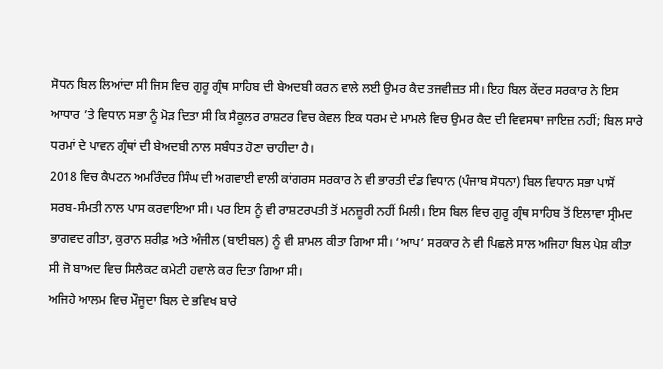ਸੋਧਨ ਬਿਲ ਲਿਆਂਦਾ ਸੀ ਜਿਸ ਵਿਚ ਗੁਰੂ ਗ੍ਰੰਥ ਸਾਹਿਬ ਦੀ ਬੇਅਦਬੀ ਕਰਨ ਵਾਲੇ ਲਈ ਉਮਰ ਕੈਦ ਤਜਵੀਜ਼ਤ ਸੀ। ਇਹ ਬਿਲ ਕੇਂਦਰ ਸਰਕਾਰ ਨੇ ਇਸ ਆਧਾਰ ’ਤੇ ਵਿਧਾਨ ਸਭਾ ਨੂੰ ਮੋੜ ਦਿਤਾ ਸੀ ਕਿ ਸੈਕੂਲਰ ਰਾਸ਼ਟਰ ਵਿਚ ਕੇਵਲ ਇਕ ਧਰਮ ਦੇ ਮਾਮਲੇ ਵਿਚ ਉਮਰ ਕੈਦ ਦੀ ਵਿਵਸਥਾ ਜਾਇਜ਼ ਨਹੀਂ; ਬਿਲ ਸਾਰੇ ਧਰਮਾਂ ਦੇ ਪਾਵਨ ਗ੍ਰੰਥਾਂ ਦੀ ਬੇਅਦਬੀ ਨਾਲ ਸਬੰਧਤ ਹੋਣਾ ਚਾਹੀਦਾ ਹੈ।
2018 ਵਿਚ ਕੈਪਟਨ ਅਮਰਿੰਦਰ ਸਿੰਘ ਦੀ ਅਗਵਾਈ ਵਾਲੀ ਕਾਂਗਰਸ ਸਰਕਾਰ ਨੇ ਵੀ ਭਾਰਤੀ ਦੰਡ ਵਿਧਾਨ (ਪੰਜਾਬ ਸੋਧਨਾ) ਬਿਲ ਵਿਧਾਨ ਸਭਾ ਪਾਸੋਂ ਸਰਬ-ਸੰਮਤੀ ਨਾਲ ਪਾਸ ਕਰਵਾਇਆ ਸੀ। ਪਰ ਇਸ ਨੂੰ ਵੀ ਰਾਸ਼ਟਰਪਤੀ ਤੋਂ ਮਨਜ਼ੂਰੀ ਨਹੀਂ ਮਿਲੀ। ਇਸ ਬਿਲ ਵਿਚ ਗੁਰੂ ਗ੍ਰੰਥ ਸਾਹਿਬ ਤੋਂ ਇਲਾਵਾ ਸ੍ਰੀਮਦ ਭਾਗਵਦ ਗੀਤਾ, ਕੁਰਾਨ ਸ਼ਰੀਫ਼ ਅਤੇ ਅੰਜੀਲ (ਬਾਈਬਲ) ਨੂੰ ਵੀ ਸ਼ਾਮਲ ਕੀਤਾ ਗਿਆ ਸੀ। ‘ਆਪ’ ਸਰਕਾਰ ਨੇ ਵੀ ਪਿਛਲੇ ਸਾਲ ਅਜਿਹਾ ਬਿਲ ਪੇਸ਼ ਕੀਤਾ ਸੀ ਜੋ ਬਾਅਦ ਵਿਚ ਸਿਲੈਕਟ ਕਮੇਟੀ ਹਵਾਲੇ ਕਰ ਦਿਤਾ ਗਿਆ ਸੀ।
ਅਜਿਹੇ ਆਲਮ ਵਿਚ ਮੌਜੂਦਾ ਬਿਲ ਦੇ ਭਵਿਖ ਬਾਰੇ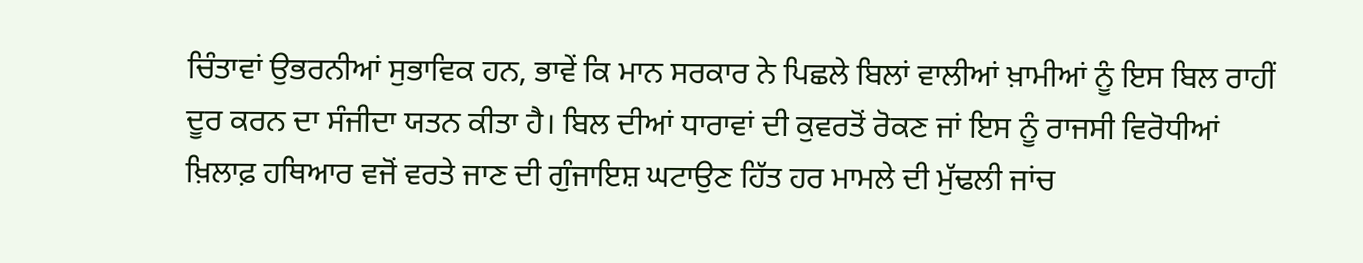ਚਿੰਤਾਵਾਂ ਉਭਰਨੀਆਂ ਸੁਭਾਵਿਕ ਹਨ, ਭਾਵੇਂ ਕਿ ਮਾਨ ਸਰਕਾਰ ਨੇ ਪਿਛਲੇ ਬਿਲਾਂ ਵਾਲੀਆਂ ਖ਼ਾਮੀਆਂ ਨੂੰ ਇਸ ਬਿਲ ਰਾਹੀਂ ਦੂਰ ਕਰਨ ਦਾ ਸੰਜੀਦਾ ਯਤਨ ਕੀਤਾ ਹੈ। ਬਿਲ ਦੀਆਂ ਧਾਰਾਵਾਂ ਦੀ ਕੁਵਰਤੋਂ ਰੋਕਣ ਜਾਂ ਇਸ ਨੂੰ ਰਾਜਸੀ ਵਿਰੋਧੀਆਂ ਖ਼ਿਲਾਫ਼ ਹਥਿਆਰ ਵਜੋਂ ਵਰਤੇ ਜਾਣ ਦੀ ਗੁੰਜਾਇਸ਼ ਘਟਾਉਣ ਹਿੱਤ ਹਰ ਮਾਮਲੇ ਦੀ ਮੁੱਢਲੀ ਜਾਂਚ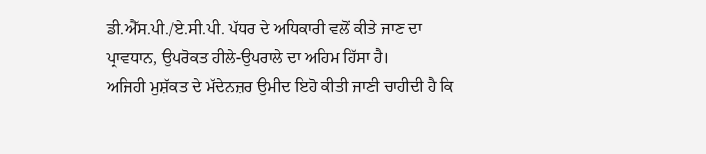ਡੀ.ਐੱਸ.ਪੀ./ਏ.ਸੀ.ਪੀ. ਪੱਧਰ ਦੇ ਅਧਿਕਾਰੀ ਵਲੋਂ ਕੀਤੇ ਜਾਣ ਦਾ ਪ੍ਰਾਵਧਾਨ, ਉਪਰੋਕਤ ਹੀਲੇ-ਉਪਰਾਲੇ ਦਾ ਅਹਿਮ ਹਿੱਸਾ ਹੈ।
ਅਜਿਹੀ ਮੁਸ਼ੱਕਤ ਦੇ ਮੱਦੇਨਜ਼ਰ ਉਮੀਦ ਇਹੋ ਕੀਤੀ ਜਾਣੀ ਚਾਹੀਦੀ ਹੈ ਕਿ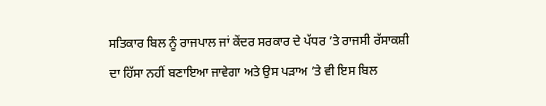ਸਤਿਕਾਰ ਬਿਲ ਨੂੰ ਰਾਜਪਾਲ ਜਾਂ ਕੇਂਦਰ ਸਰਕਾਰ ਦੇ ਪੱਧਰ ’ਤੇ ਰਾਜਸੀ ਰੱਸਾਕਸ਼ੀ ਦਾ ਹਿੱਸਾ ਨਹੀਂ ਬਣਾਇਆ ਜਾਵੇਗਾ ਅਤੇ ਉਸ ਪੜਾਅ ’ਤੇ ਵੀ ਇਸ ਬਿਲ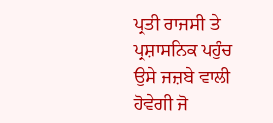ਪ੍ਰਤੀ ਰਾਜਸੀ ਤੇ ਪ੍ਰਸ਼ਾਸਨਿਕ ਪਹੁੰਚ ਉਸੇ ਜਜ਼ਬੇ ਵਾਲੀ ਹੋਵੇਗੀ ਜੋ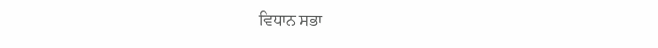ਵਿਧਾਨ ਸਭਾ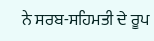ਨੇ ਸਰਬ-ਸਹਿਮਤੀ ਦੇ ਰੂਪ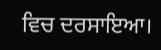ਵਿਚ ਦਰਸਾਇਆ।